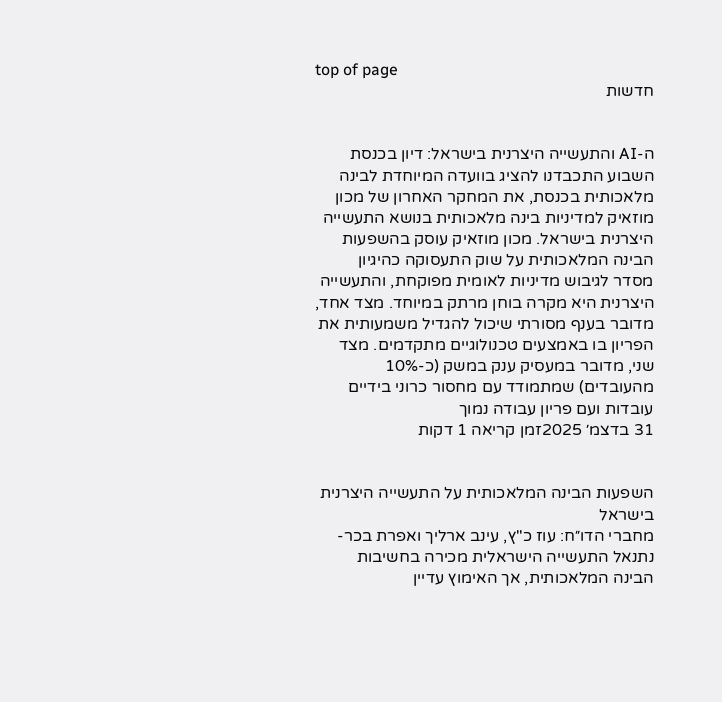top of page
חדשות


ה-AI והתעשייה היצרנית בישראל: דיון בכנסת
השבוע התכבדנו להציג בוועדה המיוחדת לבינה מלאכותית בכנסת, את המחקר האחרון של מכון מוזאיק למדיניות בינה מלאכותית בנושא התעשייה היצרנית בישראל. מכון מוזאיק עוסק בהשפעות הבינה המלאכותית על שוק התעסוקה כהיגיון מסדר לגיבוש מדיניות לאומית מפוקחת, והתעשייה היצרנית היא מקרה בוחן מרתק במיוחד. מצד אחד, מדובר בענף מסורתי שיכול להגדיל משמעותית את הפריון בו באמצעים טכנולוגיים מתקדמים. מצד שני, מדובר במעסיק ענק במשק (כ-10% מהעובדים) שמתמודד עם מחסור כרוני בידיים עובדות ועם פריון עבודה נמוך
31 בדצמ׳ 2025זמן קריאה 1 דקות


השפעות הבינה המלאכותית על התעשייה היצרנית בישראל
מחברי הדו״ח: עוז כ"ץ, עינב ארליך ואפרת בכר-נתנאל התעשייה הישראלית מכירה בחשיבות הבינה המלאכותית, אך האימוץ עדיין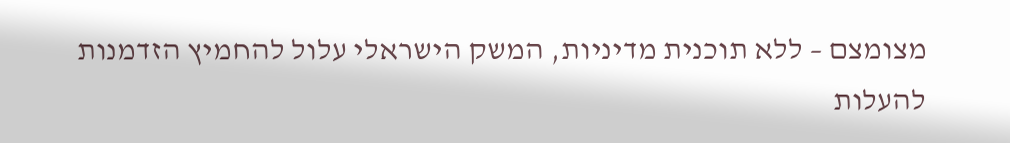מצומצם – ללא תוכנית מדיניות, המשק הישראלי עלול להחמיץ הזדמנות להעלות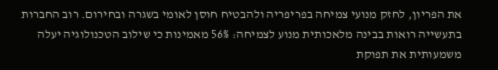את הפריון, לחזק מנועי צמיחה בפריפריה ולהבטיח חוסן לאומי בשגרה ובחירום. רוב החברות בתעשייה רואות בבינה מלאכותית מנוע לצמיחה: 56% מאמינות כי שילוב הטכנולוגיה יעלה משמעותית את תפוקת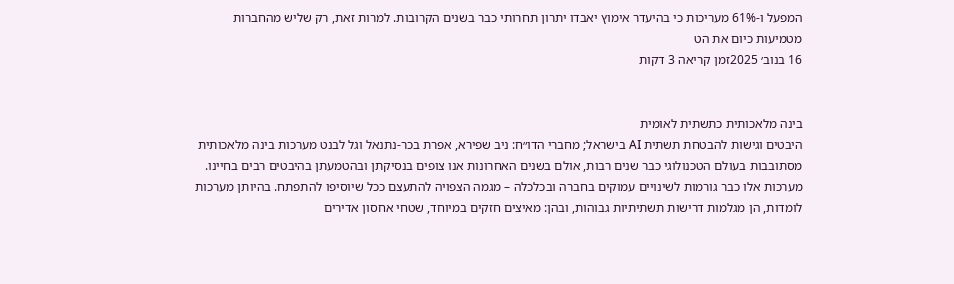המפעל ו-61% מעריכות כי בהיעדר אימוץ יאבדו יתרון תחרותי כבר בשנים הקרובות. למרות זאת, רק שליש מהחברות מטמיעות כיום את הט
16 בנוב׳ 2025זמן קריאה 3 דקות


בינה מלאכותית כתשתית לאומית
היבטים וגישות להבטחת תשתית AI בישראל; מחברי הדו״ח: ניב שפירא, אפרת בכר-נתנאל וגל לבנט מערכות בינה מלאכותית מסתובבות בעולם הטכנולוגי כבר שנים רבות, אולם בשנים האחרונות אנו צופים בנסיקתן ובהטמעתן בהיבטים רבים בחיינו. מערכות אלו כבר גורמות לשינויים עמוקים בחברה ובכלכלה – מגמה הצפויה להתעצם ככל שיוסיפו להתפתח. בהיותן מערכות לומדות, הן מגלמות דרישות תשתיתיות גבוהות, ובהן: מאיצים חזקים במיוחד, שטחי אחסון אדירים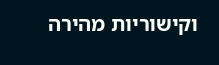וקישוריות מהירה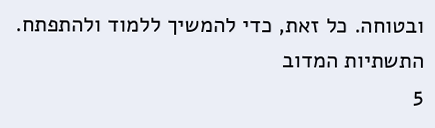ובטוחה. כל זאת, כדי להמשיך ללמוד ולהתפתח. התשתיות המדוב
5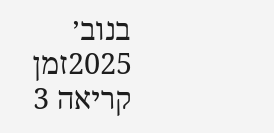בנוב׳ 2025זמן קריאה 3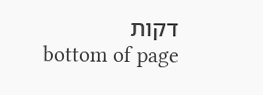דקות
bottom of page